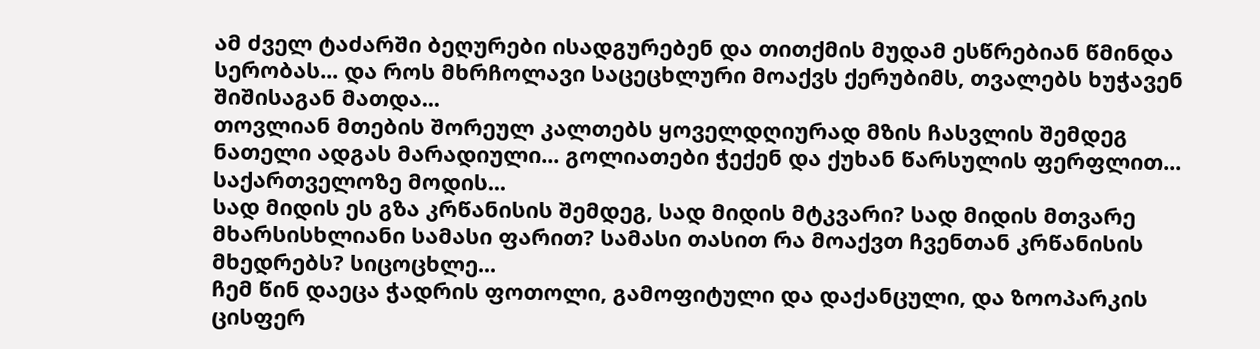ამ ძველ ტაძარში ბეღურები ისადგურებენ და თითქმის მუდამ ესწრებიან წმინდა სერობას... და როს მხრჩოლავი საცეცხლური მოაქვს ქერუბიმს, თვალებს ხუჭავენ შიშისაგან მათდა...
თოვლიან მთების შორეულ კალთებს ყოველდღიურად მზის ჩასვლის შემდეგ ნათელი ადგას მარადიული... გოლიათები ჭექენ და ქუხან წარსულის ფერფლით... საქართველოზე მოდის...
სად მიდის ეს გზა კრწანისის შემდეგ, სად მიდის მტკვარი? სად მიდის მთვარე მხარსისხლიანი სამასი ფარით? სამასი თასით რა მოაქვთ ჩვენთან კრწანისის მხედრებს? სიცოცხლე...
ჩემ წინ დაეცა ჭადრის ფოთოლი, გამოფიტული და დაქანცული, და ზოოპარკის ცისფერ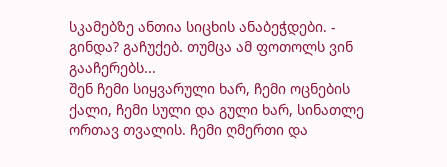სკამებზე ანთია სიცხის ანაბეჭდები. - გინდა? გაჩუქებ. თუმცა ამ ფოთოლს ვინ გააჩერებს...
შენ ჩემი სიყვარული ხარ, ჩემი ოცნების ქალი, ჩემი სული და გული ხარ, სინათლე ორთავ თვალის. ჩემი ღმერთი და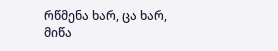რწმენა ხარ, ცა ხარ, მიწა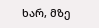ხარ, მზე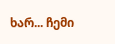ხარ... ჩემი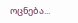ოცნება...